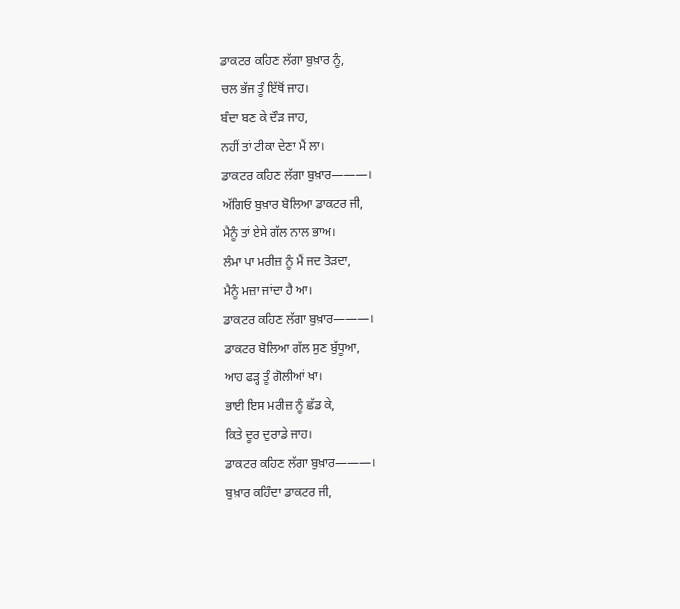ਡਾਕਟਰ ਕਹਿਣ ਲੱਗਾ ਬੁਖ਼ਾਰ ਨੂੰ,
ਚਲ ਭੱਜ ਤੂੰ ਇੱਥੋਂ ਜਾਹ।
ਬੰਦਾ ਬਣ ਕੇ ਦੌੜ ਜਾਹ,
ਨਹੀਂ ਤਾਂ ਟੀਕਾ ਦੇਣਾ ਮੈਂ ਲਾ।
ਡਾਕਟਰ ਕਹਿਣ ਲੱਗਾ ਬੁਖ਼ਾਰ———।
ਅੱਗਿਓ ਬੁਖ਼ਾਰ ਬੋਲਿਆ ਡਾਕਟਰ ਜੀ,
ਮੈਨੂੰ ਤਾਂ ਏਸੇ ਗੱਲ ਨਾਲ ਭਾਅ।
ਲੰਮਾ ਪਾ ਮਰੀਜ਼ ਨੂੰ ਮੈਂ ਜਦ ਤੋੜਦਾ,
ਮੈਨੂੰ ਮਜ਼ਾ ਜਾਂਦਾ ਹੈ ਆ।
ਡਾਕਟਰ ਕਹਿਣ ਲੱਗਾ ਬੁਖ਼ਾਰ———।
ਡਾਕਟਰ ਬੋਲਿਆ ਗੱਲ ਸੁਣ ਬੁੱਧੂਆ,
ਆਹ ਫੜ੍ਹ ਤੂੰ ਗੋਲੀਆਂ ਖਾ।
ਭਾਈ ਇਸ ਮਰੀਜ਼ ਨੂੰ ਛੱਡ ਕੇ,
ਕਿਤੇ ਦੂਰ ਦੁਰਾਡੇ ਜਾਹ।
ਡਾਕਟਰ ਕਹਿਣ ਲੱਗਾ ਬੁਖ਼ਾਰ———।
ਬੁਖ਼ਾਰ ਕਹਿੰਦਾ ਡਾਕਟਰ ਜੀ,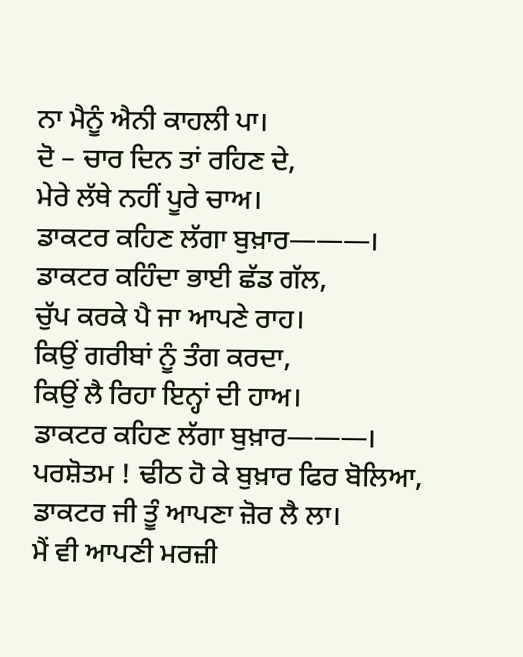ਨਾ ਮੈਨੂੰ ਐਨੀ ਕਾਹਲੀ ਪਾ।
ਦੋ – ਚਾਰ ਦਿਨ ਤਾਂ ਰਹਿਣ ਦੇ,
ਮੇਰੇ ਲੱਥੇ ਨਹੀਂ ਪੂਰੇ ਚਾਅ।
ਡਾਕਟਰ ਕਹਿਣ ਲੱਗਾ ਬੁਖ਼ਾਰ———।
ਡਾਕਟਰ ਕਹਿੰਦਾ ਭਾਈ ਛੱਡ ਗੱਲ,
ਚੁੱਪ ਕਰਕੇ ਪੈ ਜਾ ਆਪਣੇ ਰਾਹ।
ਕਿਉਂ ਗਰੀਬਾਂ ਨੂੰ ਤੰਗ ਕਰਦਾ,
ਕਿਉਂ ਲੈ ਰਿਹਾ ਇਨ੍ਹਾਂ ਦੀ ਹਾਅ।
ਡਾਕਟਰ ਕਹਿਣ ਲੱਗਾ ਬੁਖ਼ਾਰ———।
ਪਰਸ਼ੋਤਮ ! ਢੀਠ ਹੋ ਕੇ ਬੁਖ਼ਾਰ ਫਿਰ ਬੋਲਿਆ,
ਡਾਕਟਰ ਜੀ ਤੂੰ ਆਪਣਾ ਜ਼ੋਰ ਲੈ ਲਾ।
ਮੈਂ ਵੀ ਆਪਣੀ ਮਰਜ਼ੀ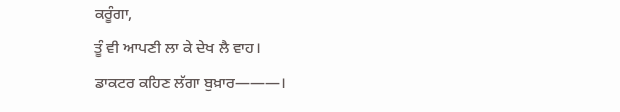ਕਰੂੰਗਾ,
ਤੂੰ ਵੀ ਆਪਣੀ ਲਾ ਕੇ ਦੇਖ ਲੈ ਵਾਹ।
ਡਾਕਟਰ ਕਹਿਣ ਲੱਗਾ ਬੁਖ਼ਾਰ———।